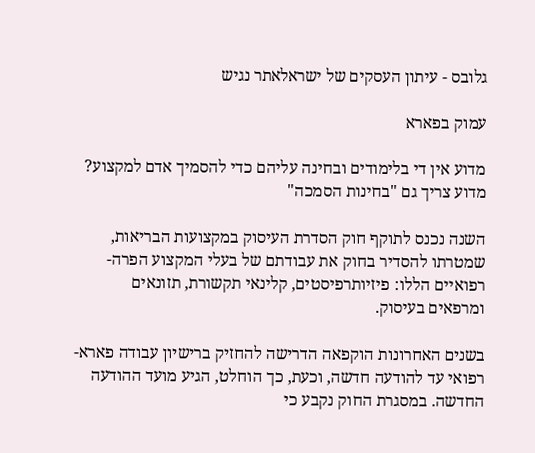גלובס - עיתון העסקים של ישראלאתר נגיש

עמוק בפארא

מדוע אין די בלימודים ובחינה עליהם כדי להסמיך אדם למקצוע? מדוע צריך גם "בחינות הסמכה"

השנה נכנס לתוקף חוק הסדרת העיסוק במקצועות הבריאות, שמטרתו להסדיר בחוק את עבודתם של בעלי המקצוע הפרה-רפואיים הללו: פיזיותרפיסטים, קלינאי תקשורת, תזונאים ומרפאים בעיסוק.

בשנים האחרונות הוקפאה הדרישה להחזיק ברישיון עבודה פארא-רפואי עד להודעה חדשה, וכעת, כך הוחלט, הגיע מועד ההודעה החדשה. במסגרת החוק נקבע כי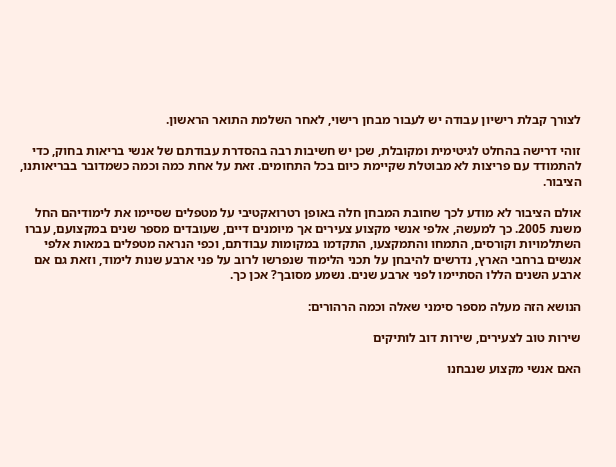לצורך קבלת רישיון עבודה יש לעבור מבחן רישוי, לאחר השלמת התואר הראשון.

זוהי דרישה בהחלט לגיטימית ומקובלת, שכן יש חשיבות רבה בהסדרת עבודתם של אנשי בריאות בחוק, כדי להתמודד עם פריצות לא מבוטלת שקיימת כיום בכל התחומים. זאת על אחת כמה וכמה כשמדובר בבריאותנו, הציבור.

אולם הציבור לא מודע לכך שחובת המבחן חלה באופן רטרואקטיבי על מטפלים שסיימו את לימודיהם החל משנת 2005. כך למעשה, אלפי אנשי מקצוע צעירים אך מיומנים דיים, שעובדים מספר שנים במקצועם, עברו השתלמויות וקורסים, התמחו והתמקצעו, התקדמו במקומות עבודתם, וכפי הנראה מטפלים במאות אלפי אנשים ברחבי הארץ, נדרשים להיבחן על תכני הלימוד שנפרשו לרוב על פני ארבע שנות לימוד, וזאת גם אם ארבע השנים הללו הסתיימו לפני ארבע שנים. נשמע מסובך? אכן כך.

הנושא הזה מעלה מספר סימני שאלה וכמה הרהורים:

שירות טוב לצעירים, שירות דוב לותיקים

האם אנשי מקצוע שנבחנו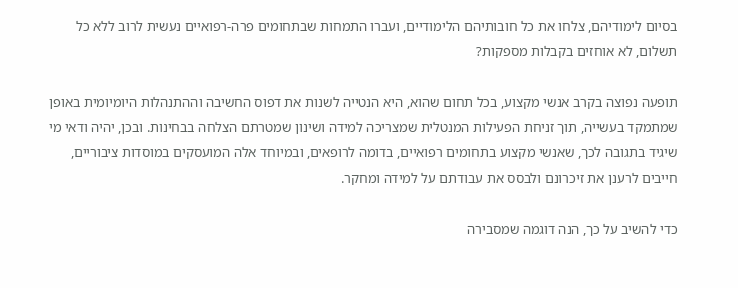בסיום לימודיהם, צלחו את כל חובותיהם הלימודיים, ועברו התמחות שבתחומים פרה-רפואיים נעשית לרוב ללא כל תשלום, לא אוחזים בקבלות מספקות?

תופעה נפוצה בקרב אנשי מקצוע, בכל תחום שהוא, היא הנטייה לשנות את דפוס החשיבה וההתנהלות היומיומית באופן שמתמקד בעשייה, תוך זניחת הפעילות המנטלית שמצריכה למידה ושינון שמטרתם הצלחה בבחינות. ובכן, יהיה ודאי מי שיגיד בתגובה לכך, שאנשי מקצוע בתחומים רפואיים, בדומה לרופאים, ובמיוחד אלה המועסקים במוסדות ציבוריים, חייבים לרענן את זיכרונם ולבסס את עבודתם על למידה ומחקר.

כדי להשיב על כך, הנה דוגמה שמסבירה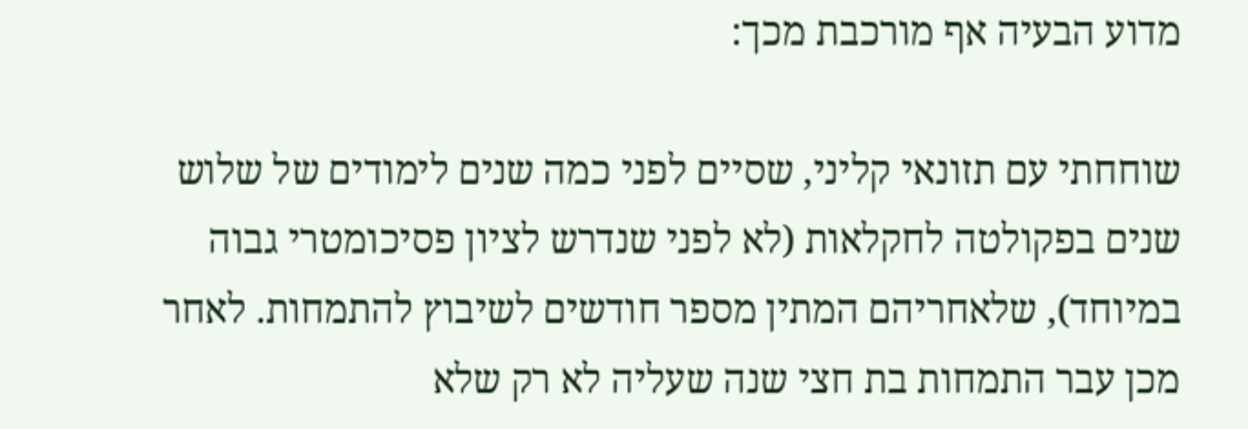מדוע הבעיה אף מורכבת מכך:

שוחחתי עם תזונאי קליני, שסיים לפני כמה שנים לימודים של שלוש שנים בפקולטה לחקלאות (לא לפני שנדרש לציון פסיכומטרי גבוה במיוחד), שלאחריהם המתין מספר חודשים לשיבוץ להתמחות. לאחר מכן עבר התמחות בת חצי שנה שעליה לא רק שלא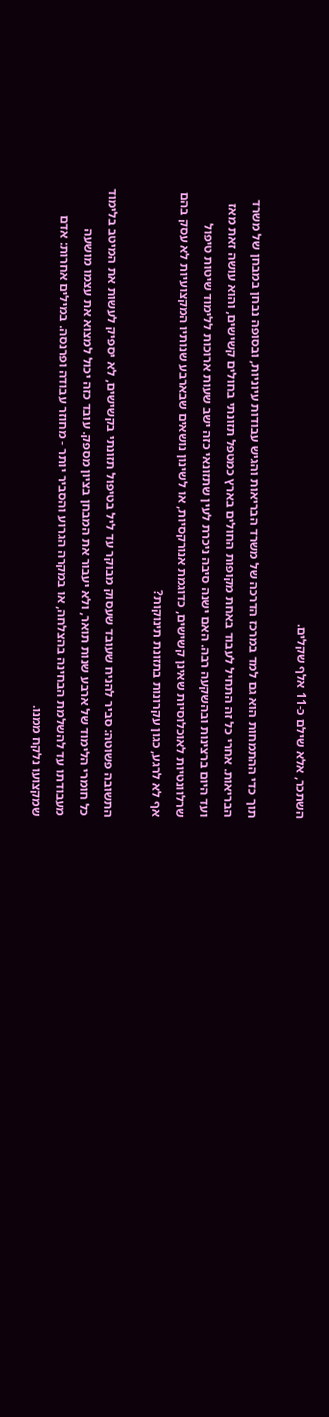השתכר, אלא שילם כ-11 אלף שקלים.

תוך כדי ההתמחות הוא גם למד במרכז הדרכה של משרד הבריאות והגיש עבודות עיוניות, ובסופה נבחן במבחן של משרד הבריאות. אחרי כל זה התחיל לעבוד באחת מקופות החולים בארץ כמטפל תזונתי בחולים קשישים, והוא עושה זאת מאז ועד היום ברצינות ובהשקעה רבה. האם ישנה סיבה ניכרת לעין שתזונאי כזה ישב שעות ארוכות ללימוד שיטות טיפול שרלוונטיות לאוכלוסיות שאינן קשישים, כדוגמת אנורקסיות, או לשינון נושאים שבארבע שנותיו המקצועיות לא עסק בהם אף לא לרגע, כגון עקרונות בתזונת תינוקות?

התשובה פשוטה: סביר להניח שעובד שעסוק מבוקר עד ליל בטיפול תזונתי בקשישים, לא יספיק לעשות את המיטב בלימוד כל חומרי הלימוד של ארבע שנות תואר, ולא יעבור את המבחן בציון מספק. עובד כזה יכול למצוא את עצמו מושעה מעבודתו עד להשלמת הבחינה בהצלחה, או במקרה הגרוע והסביר יותר - מחוזר עבודה ופרנסה. במילים אחרות: אדם שמקצועו נלקח ממנו.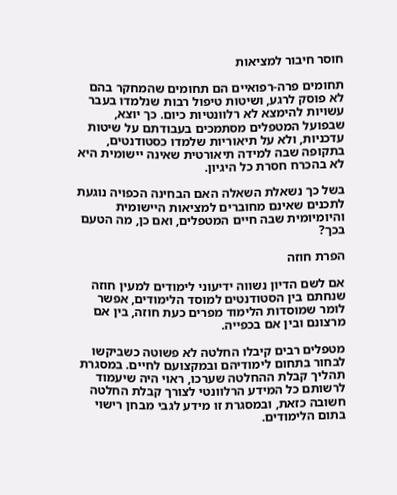חוסר חיבור למציאות

תחומים פרה-רפואיים הם תחומים שהמחקר בהם לא פוסק לרגע, ושיטות טיפול רבות שנלמדו בעבר עשויות להימצא לא רלוונטיות כיום. כך יוצא, שבפועל המטפלים מסתמכים בעבודתם על שיטות עדכניות, ולא על תיאוריות שלמדו כסטודנטים, בתקופה שבה למידה תיאורטית שאינה יישומית היא לא בהכרח חסרת כל היגיון.

בשל כך נשאלת השאלה האם הבחינה הכפויה נוגעת לתכנים שאינם מחוברים למציאות היישומית והיומיומית שבה חיים המטפלים, ואם כן, מה הטעם בכך?

הפרת חוזה

אם לשם הדיון נשווה ידיעוני לימודים למעין חוזה שנחתם בין הסטודנטים למוסד הלימודים, אפשר לומר שמוסדות הלימוד מפרים כעת חוזה, בין אם מרצונם ובין אם בכפייה.

מטפלים רבים קיבלו החלטה לא פשוטה כשביקשו לבחור בתחום לימודיהם ובמקצועם לחיים. במסגרת תהליך קבלת ההחלטה שערכו, ראוי היה שיעמוד לרשותם כל המידע הרלוונטי לצורך קבלת החלטה חשובה כזאת, ובמסגרת זו מידע לגבי מבחן רישוי בתום הלימודים.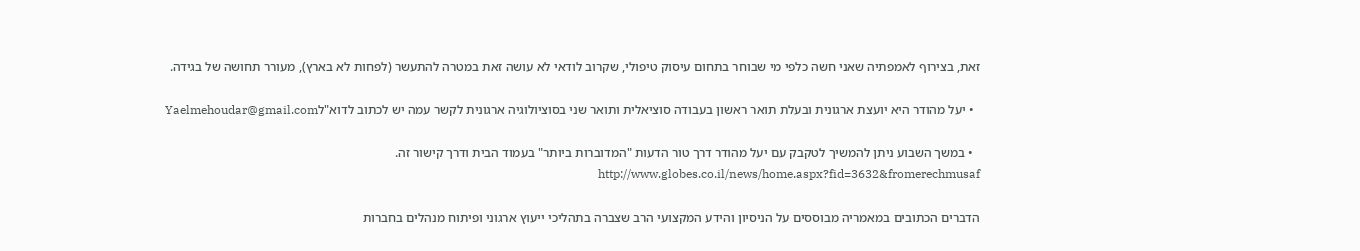זאת, בצירוף לאמפתיה שאני חשה כלפי מי שבוחר בתחום עיסוק טיפולי, שקרוב לודאי לא עושה זאת במטרה להתעשר (לפחות לא בארץ), מעורר תחושה של בגידה.

  • יעל מהודר היא יועצת ארגונית ובעלת תואר ראשון בעבודה סוציאלית ותואר שני בסוציולוגיה ארגונית לקשר עמה יש לכתוב לדוא"לYaelmehoudar@gmail.com

  • במשך השבוע ניתן להמשיך לטקבק עם יעל מהודר דרך טור הדעות "המדוברות ביותר" בעמוד הבית ודרך קישור זה. http://www.globes.co.il/news/home.aspx?fid=3632&fromerechmusaf

הדברים הכתובים במאמריה מבוססים על הניסיון והידע המקצועי הרב שצברה בתהליכי ייעוץ ארגוני ופיתוח מנהלים בחברות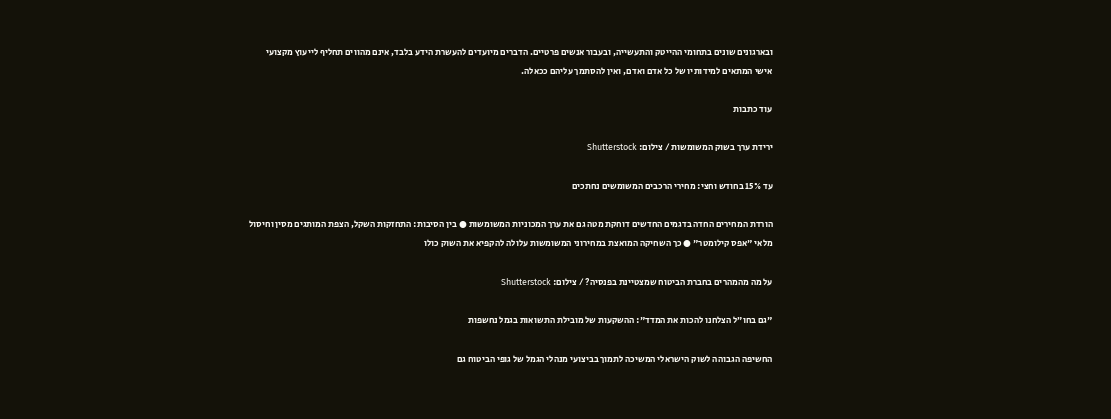ובארגונים שונים בתחומי ההייטק והתעשייה, ובעבור אנשים פרטיים. הדברים מיועדים להעשרת הידע בלבד, אינם מהווים תחליף לייעוץ מקצועי אישי המתאים למידותיו של כל אדם ואדם, ואין להסתמך עליהם ככאלה.

עוד כתבות

ירידת ערך בשוק המשומשות / צילום: Shutterstock

עד 15% בחודש וחצי: מחירי הרכבים המשומשים נחתכים

הורדת המחירים החדה בדגמים החדשים דוחקת מטה גם את ערך המכוניות המשומשות ● בין הסיבות: התחזקות השקל, הצפת המותגים מסין וחיסול מלאי "אפס קילומטר" ● כך השחיקה המואצת במחירוני המשומשות עלולה להקפיא את השוק כולו

על מה מהמהרים בחברת הביטוח שמצטיינת בפנסיה? / צילום: Shutterstock

"גם בחו״ל הצלחנו להכות את המדד": ההשקעות של מובילת התשואות בגמל נחשפות

החשיפה הגבוהה לשוק הישראלי המשיכה לתמוך בביצועי מנהלי הגמל של גופי הביטוח גם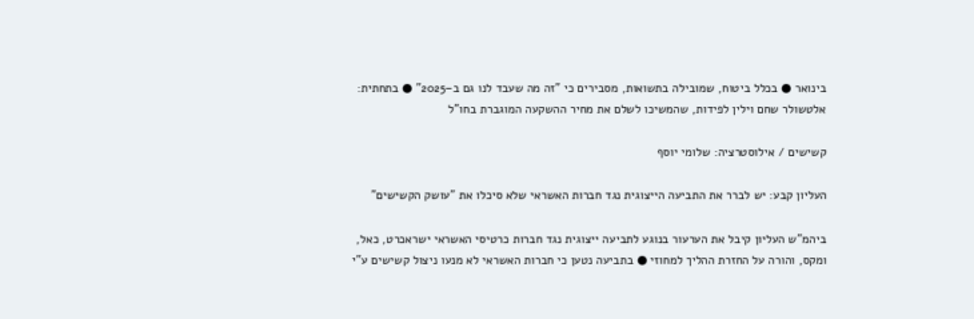בינואר ● בכלל ביטוח, שמובילה בתשואות, מסבירים כי "זה מה שעבד לנו גם ב–2025" ● בתחתית: אלטשולר שחם וילין לפידות, שהמשיכו לשלם את מחיר ההשקעה המוגברת בחו"ל

קשישים / אילוסטרציה: שלומי יוסף

העליון קבע: יש לברר את התביעה הייצוגית נגד חברות האשראי שלא סיכלו את "עושק הקשישים"

ביהמ"ש העליון קיבל את הערעור בנוגע לתביעה ייצוגית נגד חברות כרטיסי האשראי ישראכרט, כאל, ומקס, והורה על החזרת ההליך למחוזי ● בתביעה נטען כי חברות האשראי לא מנעו ניצול קשישים ע"י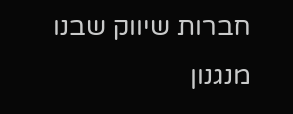חברות שיווק שבנו מנגנון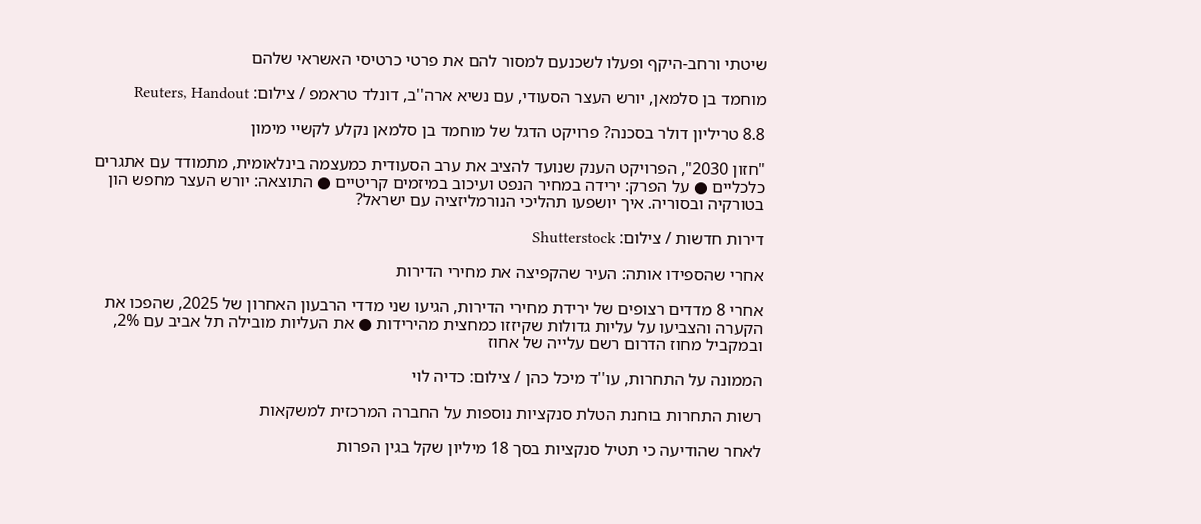שיטתי ורחב-היקף ופעלו לשכנעם למסור להם את פרטי כרטיסי האשראי שלהם

מוחמד בן סלמאן, יורש העצר הסעודי, עם נשיא ארה''ב, דונלד טראמפ / צילום: Reuters, Handout

8.8 טריליון דולר בסכנה? פרויקט הדגל של מוחמד בן סלמאן נקלע לקשיי מימון

"חזון 2030", הפרויקט הענק שנועד להציב את ערב הסעודית כמעצמה בינלאומית, מתמודד עם אתגרים כלכליים ● על הפרק: ירידה במחיר הנפט ועיכוב במיזמים קריטיים ● התוצאה: יורש העצר מחפש הון בטורקיה ובסוריה. איך יושפעו תהליכי הנורמליזציה עם ישראל?

דירות חדשות / צילום: Shutterstock

אחרי שהספידו אותה: העיר שהקפיצה את מחירי הדירות

אחרי 8 מדדים רצופים של ירידת מחירי הדירות, הגיעו שני מדדי הרבעון האחרון של 2025, שהפכו את הקערה והצביעו על עליות גדולות שקיזזו כמחצית מהירידות ● את העליות מובילה תל אביב עם 2%, ובמקביל מחוז הדרום רשם עלייה של אחוז

הממונה על התחרות, עו''ד מיכל כהן / צילום: כדיה לוי

רשות התחרות בוחנת הטלת סנקציות נוספות על החברה המרכזית למשקאות

לאחר שהודיעה כי תטיל סנקציות בסך 18 מיליון שקל בגין הפרות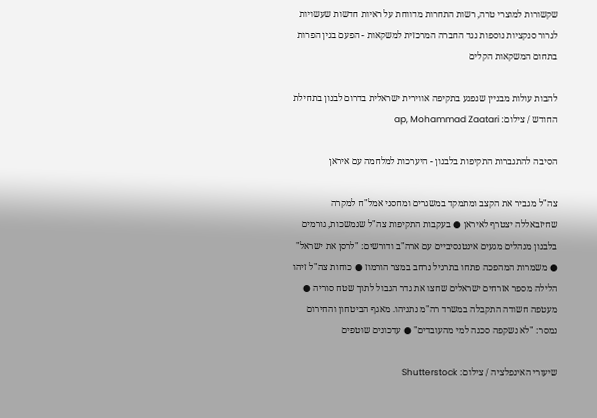שקשורות למוצרי טרה, רשות התחרות מדווחת על ראיות חדשות שעשויות לגרור סנקציות נוספות נגד החברה המרכזית למשקאות - הפעם בגין הפרות בתחום המשקאות הקלים

להבות עולות מבניין שנפגע בתקיפה אווירית ישראלית בדרום לבנון בתחילת החודש / צילום: ap, Mohammad Zaatari

הסיבה להתגברות התקיפות בלבנון - היערכות למלחמה עם איראן

צה"ל מגביר את הקצב ומתמקד במשגרים ומחסני אמל"ח למקרה שחיזבאללה יצטרף לאיראן ● בעקבות התקיפות צה"ל שנמשכות, גורמים בלבנון מנהלים מגעים אינטנסיביים עם ארה"ב ודורשים: "לרסן את ישראל" ● משמרות המהפכה פתחו בתרגיל נרחב במצר הורמוז ● כוחות צה"ל זיהו הלילה מספר אזרחים ישראלים שחצו את גדר הגבול לתוך שטח סוריה ● מעטפה חשודה התקבלה במשרד רה"מ נתניהו. מאגף הביטחון והחירום נמסר: "לא נשקפה סכנה למי מהעובדים" ● עדכונים שוטפים

שיעורי האינפלציה / צילום: Shutterstock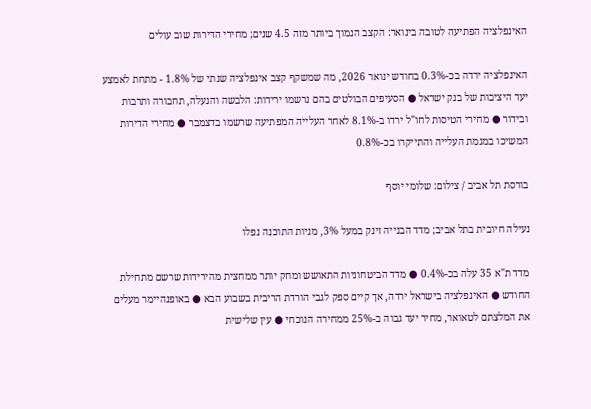האינפלציה הפתיעה לטובה בינואר: הקצב הנמוך ביותר מזה 4.5 שנים; מחירי הדירות שוב עולים

האינפלציה ירדה בכ-0.3% בחודש ינואר 2026, מה שמשקף קצב אינפלציה שנתי של 1.8% - מתחת לאמצע יעד היציבות של בנק ישראל ● הסעיפים הבולטים בהם נרשמו ירידות: הלבשה והנעלה, תחבורה ותרבות ובידור ● מחירי הטיסות לחו"ל ירדו ב-8.1% לאחר העלייה המפתיעה שרשמו בדצמבר ● מחירי הדירות המשיכו במגמת העלייה והתייקרו בכ-0.8%

בורסת תל אביב / צילום: שלומי יוסף

נעילה חיובית בתל אביב; מדד הבנייה זינק במעל 3%, מניות התוכנה נפלו

מדד ת"א 35 עלה בכ-0.4% ● מדד הביטחוניות התאושש ומחק יותר ממחצית מהירידות שרשם מתחילת החודש ● האינפלציה בישראל ירדה, אך קיים ספק לגבי הורדת הריבית בשבוע הבא ● באופנהיימר מעלים את המלצתם לטאואר, מחיר יעד גבוה ב-25% ממחירה הנוכחי ● עין שלישית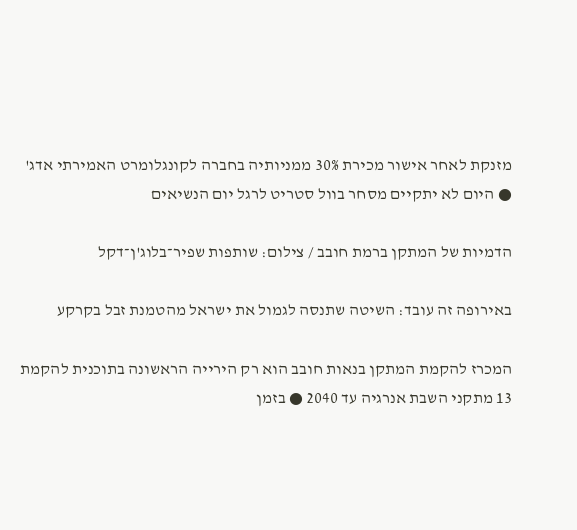מזנקת לאחר אישור מכירת 30% ממניותיה בחברה לקונגלומרט האמירתי אדג' ● היום לא יתקיים מסחר בוול סטריט לרגל יום הנשיאים

הדמיות של המתקן ברמת חובב / צילום: שותפות שפיר־בלוג'ן־דקל

באירופה זה עובד: השיטה שתנסה לגמול את ישראל מהטמנת זבל בקרקע

המכרז להקמת המתקן בנאות חובב הוא רק הירייה הראשונה בתוכנית להקמת 13 מתקני השבת אנרגיה עד 2040 ● בזמן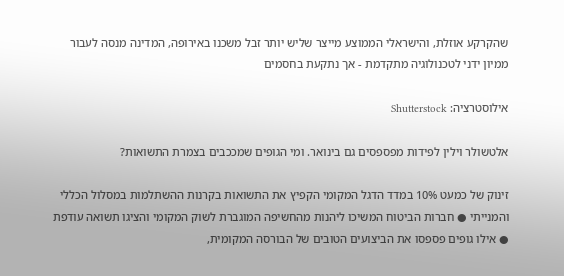שהקרקע אוזלת, והישראלי הממוצע מייצר שליש יותר זבל משכנו באירופה, המדינה מנסה לעבור ממיון ידני לטכנולוגיה מתקדמת - אך נתקעת בחסמים

אילוסטרציה: Shutterstock

אלטשולר וילין לפידות מפספסים גם בינואר. ומי הגופים שמככבים בצמרת התשואות?

זינוק של כמעט 10% במדד הדגל המקומי הקפיץ את התשואות בקרנות ההשתלמות במסלול הכללי והמנייתי ● חברות הביטוח המשיכו ליהנות מהחשיפה המוגברת לשוק המקומי והציגו תשואה עודפת ● אילו גופים פספסו את הביצועים הטובים של הבורסה המקומית,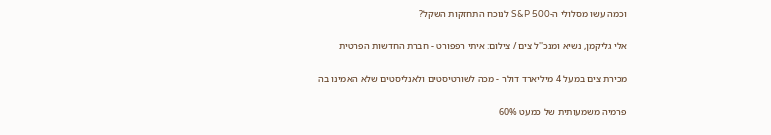וכמה עשו מסלולי ה-S&P 500 לנוכח התחזקות השקל?

אלי גליקמן, נשיא ומנכ''ל צים / צילום: איתי רפפורט - חברת החדשות הפרטית

מכירת צים במעל 4 מיליארד דולר - מכה לשורטיסטים ולאנליסטים שלא האמינו בה

פרמיה משמעותית של כמעט 60%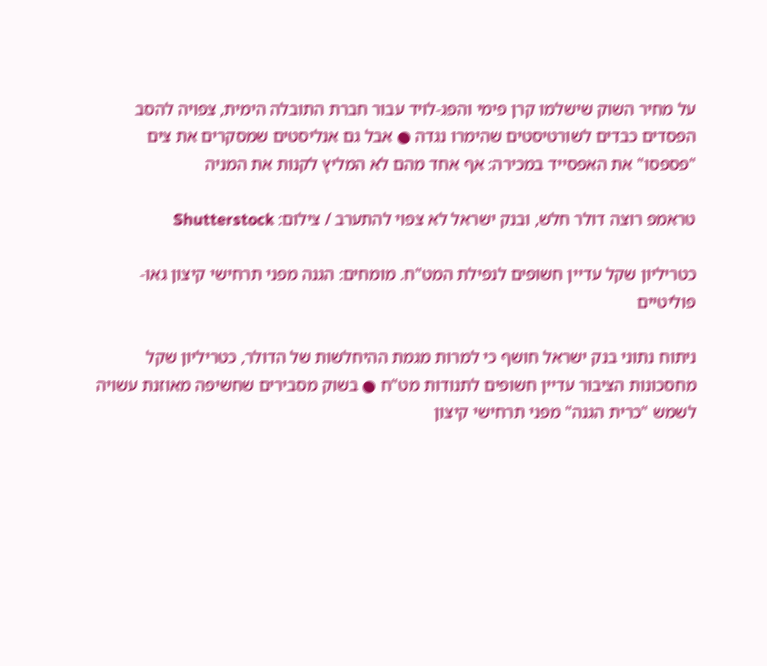על מחיר השוק שישלמו קרן פימי והפג-לויד עבור חברת התובלה הימית, צפויה להסב הפסדים כבדים לשורטיסטים שהימרו נגדה ● אבל גם אנליסטים שמסקרים את צים "פספסו" את האפסייד במכירה: אף אחד מהם לא המליץ לקנות את המניה

טראמפ רוצה דולר חלש, ובנק ישראל לא צפוי להתערב / צילום: Shutterstock

כטריליון שקל עדיין חשופים לנפילת המט"ח. מומחים: הגנה מפני תרחישי קיצון גאו-פוליטיים

ניתוח נתוני בנק ישראל חושף כי למרות מגמת ההיחלשות של הדולר, כטריליון שקל מחסכונות הציבור עדיין חשופים לתנודות מט"ח ● בשוק מסבירים שחשיפה מאוזנת עשויה לשמש "כרית הגנה" מפני תרחישי קיצון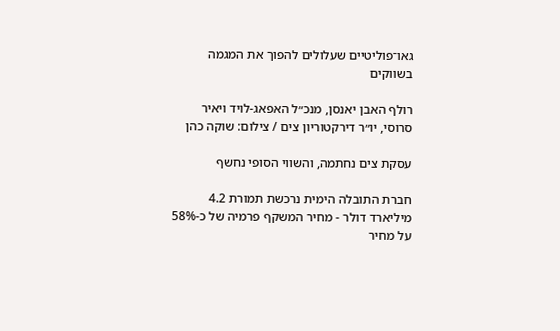גאו־פוליטיים שעלולים להפוך את המגמה בשווקים

רולף האבן יאנסן, מנכ״ל האפאג-לויד ויאיר סרוסי, יו״ר דירקטוריון צים / צילום: שוקה כהן

עסקת צים נחתמה, והשווי הסופי נחשף

חברת התובלה הימית נרכשת תמורת 4.2 מיליארד דולר - מחיר המשקף פרמיה של כ-58% על מחיר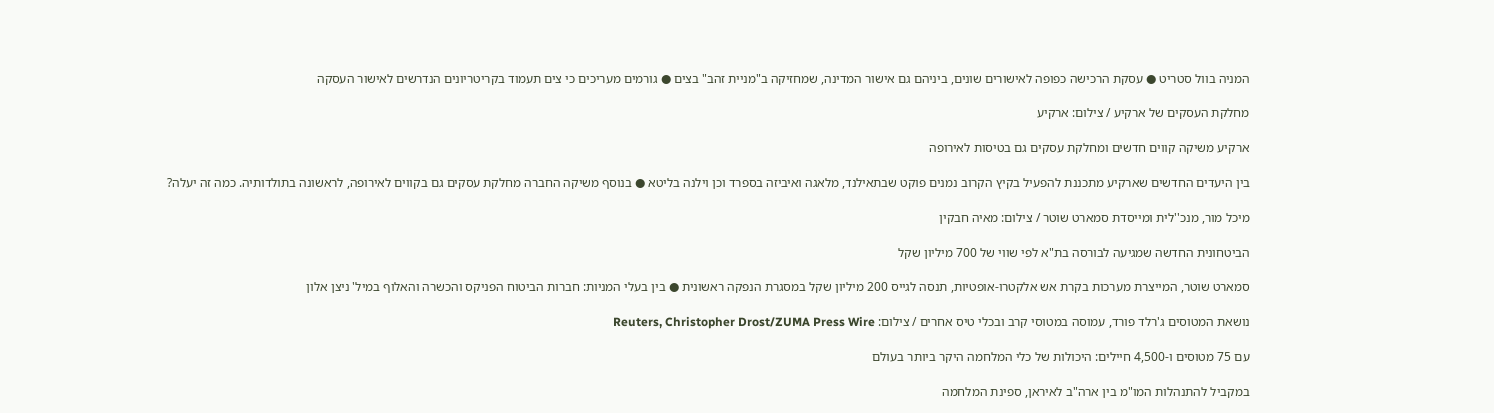המניה בוול סטריט ● עסקת הרכישה כפופה לאישורים שונים, ביניהם גם אישור המדינה, שמחזיקה ב"מניית זהב" בצים ● גורמים מעריכים כי צים תעמוד בקריטריונים הנדרשים לאישור העסקה

מחלקת העסקים של ארקיע / צילום: ארקיע

ארקיע משיקה קווים חדשים ומחלקת עסקים גם בטיסות לאירופה

בין היעדים החדשים שארקיע מתכננת להפעיל בקיץ הקרוב נמנים פוקט שבתאילנד, מלאגה ואיביזה בספרד וכן וילנה בליטא ● בנוסף משיקה החברה מחלקת עסקים גם בקווים לאירופה, לראשונה בתולדותיה. כמה זה יעלה?

מיכל מור, מנכ''לית ומייסדת סמארט שוטר / צילום: מאיה חבקין

הביטחונית החדשה שמגיעה לבורסה בת"א לפי שווי של 700 מיליון שקל

סמארט שוטר, המייצרת מערכות בקרת אש אלקטרו-אופטיות, תנסה לגייס 200 מיליון שקל במסגרת הנפקה ראשונית ● בין בעלי המניות: חברות הביטוח הפניקס והכשרה והאלוף במיל' ניצן אלון

נושאת המטוסים ג'רלד פורד, עמוסה במטוסי קרב ובכלי טיס אחרים / צילום: Reuters, Christopher Drost/ZUMA Press Wire

עם 75 מטוסים ו-4,500 חיילים: היכולות של כלי המלחמה היקר ביותר בעולם

במקביל להתנהלות המו"מ בין ארה"ב לאיראן, ספינת המלחמה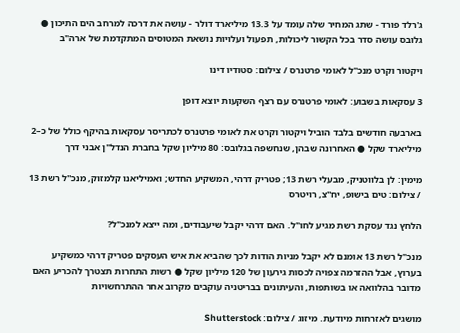ג'רלד פורד - שתג המחיר שלה עומד על 13.3 מיליארד דולר - עושה את דרכה למרחב הים התיכון ● גלובס עושה סדר בכל הקשור ליכולות, תפעול ועלויות נושאת המטוסים המתקדמת של ארה"ב

ויקטור וקרט מנכ''ל לאומי פרטנרס / צילום: סטודיו דינו

3 עסקאות בשבוע: לאומי פרטנרס עם רצף השקעות יוצא דופן

בארבעה חודשים בלבד הוביל ויקטור וקרט את לאומי פרטנרס לכתריסר עסקאות בהיקף כולל של כ–2 מיליארד שקל ● האחרונה שבהן, שנחשפה בגלובס: 80 מיליון שקל בחברת הנדל"ן אבני דרך

מימין: לן בלווטניק, מבעלי רשת 13; פטריק דרהי, המשקיע החדש; ואמיליאנו קלמזוק, מנכ''ל רשת 13 / צילום: טים בישופ, יח''צ, רויטרס

הלחץ נגד עסקת רשת מגיע לחו"ל. האם דרהי יקבל שיעבודים, ומה ייצא למנכ"ל?

מנכ"ל רשת 13 אומנם לא יקבל מניות הודות לכך שהביא את איש העסקים פטריק דרהי כמשקיע בערוץ, אבל ההזרמה צפויה לכסות גירעון של 120 מיליון שקל ● רשות התחרות תצטרך להכריע האם מדובר בהלוואה או בשותפות, והעיתונים בבריטניה עוקבים מקרוב אחר ההתרחשויות

מושגים לאזרחות מיודעת. מיזוג / צילום: Shutterstock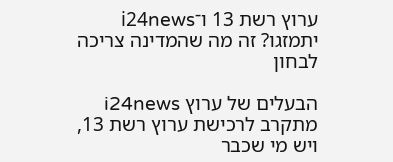ערוץ רשת 13 ו־i24news יתמזגו? זה מה שהמדינה צריכה לבחון

הבעלים של ערוץ i24news מתקרב לרכישת ערוץ רשת 13, ויש מי שכבר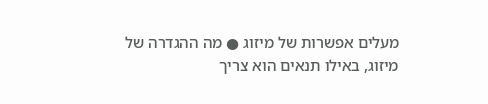מעלים אפשרות של מיזוג ● מה ההגדרה של מיזוג, באילו תנאים הוא צריך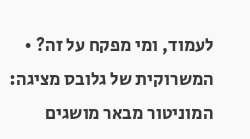לעמוד, ומי מפקח על זה? • המשרוקית של גלובס מציגה: המוניטור מבאר מושגים